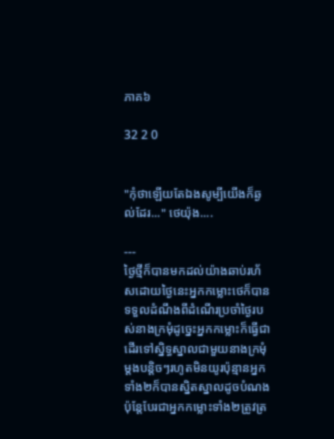ភាគ៦

32 2 0


"កុំថាឡើយតែឯងសូម្បីយើងក៏ឆ្ងល់ដែរ..." ថេយ៉ុង....

---
ថ្ងៃថ្មីក៏បានមកដល់យ៉ាងឆាប់រហ័សដោយថ្ងៃនេះអ្នកកម្លោះថេក៏បានទទួលដំណឹងពីដំណើរប្រចាំថ្ងៃរបស់នាងក្រមុំដូច្នេះអ្នកកម្លោះក៏ធ្វើជាដើរទៅស្និទ្ធស្នាលជាមួយនាងក្រមុំម្ដងបន្តិចៗរហូតមិនយូរប៉ុន្មានអ្នកទាំង២ក៏បានស្និតស្នាលដូចបំណងប៉ុន្តែបែរជាអ្នកកម្លោះទាំង២ត្រូវត្រ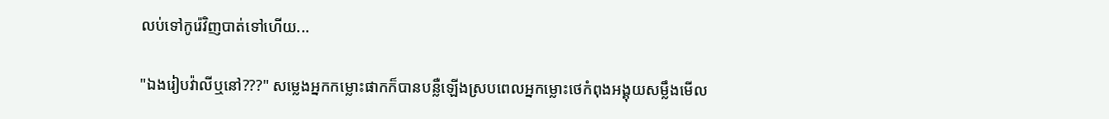លប់ទៅកូរ៉េវិញបាត់ទៅហើយ...

"ឯងរៀបវ៉ាលីឬនៅ???" សម្លេងអ្នកកម្លោះផាកក៏បានបន្លឺឡើងស្របពេលអ្នកម្លោះថេកំពុងអង្គុយសម្លឹងមើល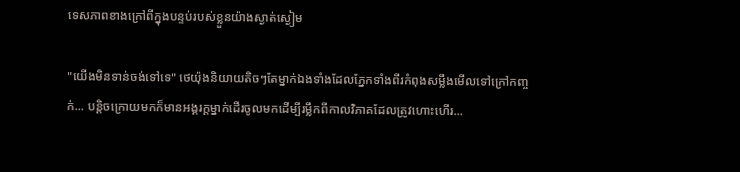ទេសភាពខាងក្រៅពីក្នុងបន្ទប់របស់ខ្លួនយ៉ាងស្ងាត់ស្ងៀម

"យើងមិនទាន់ចង់ទៅទេ" ថេយ៉ុងនិយាយតិចៗតែម្នាក់ឯងទាំងដែលភ្នែកទាំងពីរកំពុងសម្លឹងមើលទៅក្រៅកញ្ចក់... បន្តិចក្រោយមកក៏មានអង្គរក្ដម្នាក់ដើរចូលមកដើម្បីរម្លឹកពីកាលវិភាគដែលត្រូវហោះហើរ...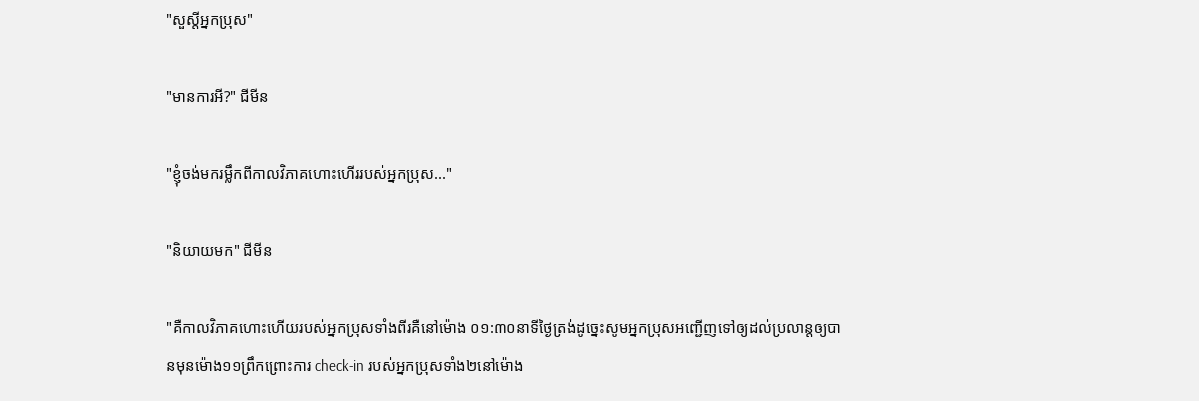"សួស្តីអ្នកប្រុស"

"មានការអី?" ជីមីន

"ខ្ញុំចង់មករម្លឹកពីកាលវិភាគហោះហើររបស់អ្នកប្រុស..."

"និយាយមក" ជីមីន

"គឺកាលវិភាគហោះហើយរបស់អ្នកប្រុសទាំងពីរគឺនៅម៉ោង ០១:៣០នាទីថ្ងៃត្រង់ដូច្នេះសូមអ្នកប្រុសអញ្ជើញទៅឲ្យដល់ប្រលាន្តឲ្យបានមុនម៉ោង១១ព្រឹកព្រោះការ check-in របស់អ្នកប្រុសទាំង២នៅម៉ោង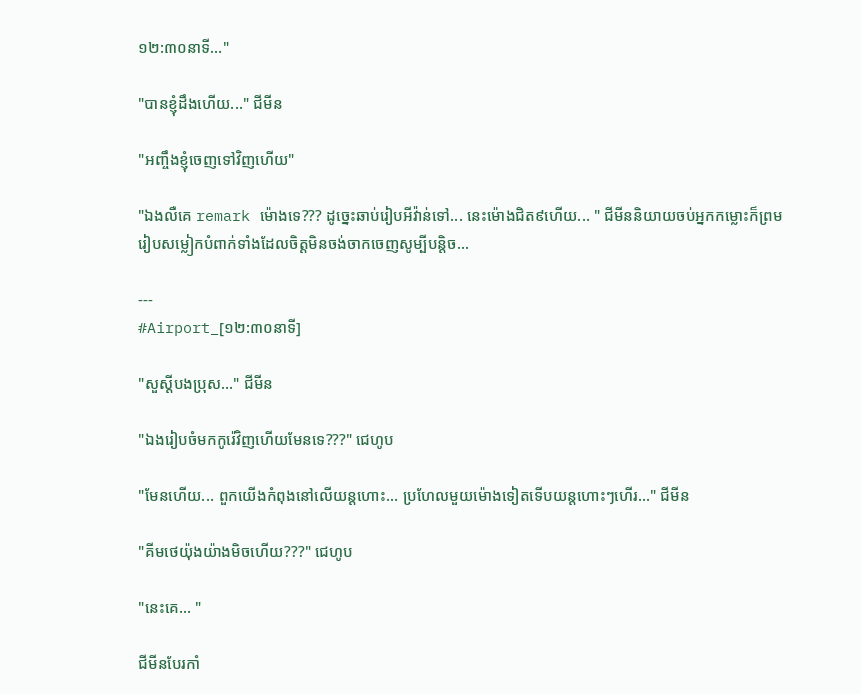១២:៣០នាទី..."

"បានខ្ញុំដឹងហើយ..." ជីមីន

"អញ្ចឹងខ្ញុំចេញទៅវិញហើយ"

"ឯងលឺគេ remark ម៉ោងទេ??? ដូច្នេះឆាប់រៀបអីវ៉ាន់ទៅ... នេះម៉ោងជិត៩ហើយ... " ជីមីននិយាយចប់អ្នកកម្លោះក៏ព្រមរៀបសម្លៀកបំពាក់ទាំងដែលចិត្តមិនចង់ចាកចេញសូម្បីបន្តិច...

---
#Airport_[១២:៣០នាទី]

"សួស្ដីបងប្រុស..." ជីមីន

"ឯងរៀបចំមកកូរ៉េវិញហើយមែនទេ???" ជេហូប

"មែនហើយ... ពួកយើងកំពុងនៅលើយន្តហោះ... ប្រហែលមួយម៉ោងទៀតទើបយន្តហោះៗហើរ..." ជីមីន

"គីមថេយ៉ុងយ៉ាងមិចហើយ???" ជេហូប

"នេះគេ... "

ជីមីនបែរកាំ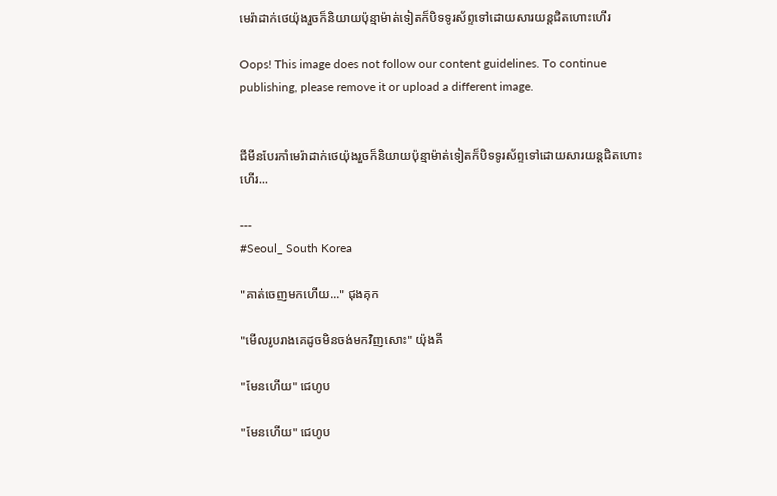មេរ៉ាដាក់ថេយ៉ុងរួចក៏និយាយប៉ុន្មាម៉ាត់ទៀតក៏បិទទូរស័ព្ទទៅដោយសារយន្តជិតហោះហើរ

Oops! This image does not follow our content guidelines. To continue publishing, please remove it or upload a different image.


ជីមីនបែរកាំមេរ៉ាដាក់ថេយ៉ុងរួចក៏និយាយប៉ុន្មាម៉ាត់ទៀតក៏បិទទូរស័ព្ទទៅដោយសារយន្តជិតហោះហើរ...

---
#Seoul_ South Korea

"គាត់ចេញមកហើយ..." ជុងគុក

"មើលរូបរាងគេដូចមិនចង់មកវិញសោះ" យ៉ុងគី

"មែនហើយ" ជេហូប

"មែនហើយ" ជេហូប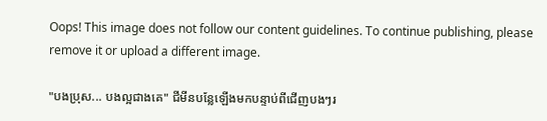Oops! This image does not follow our content guidelines. To continue publishing, please remove it or upload a different image.

"បងប្រុស... បងល្អជាងគេ" ជីមីនបន្លែឡើងមកបន្ទាប់ពីជើញបងៗរ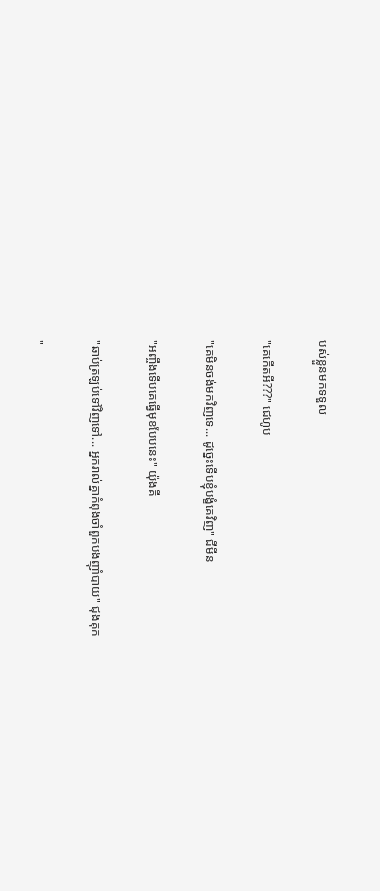បស់ខ្លួនមកទទួល

"គេកើតអី???" ជេហូប

"គេមិនចង់មកវិញទេ... ដូច្នេះទើបខ្ញុំបង្ខំគេវិញ" ជីមីន

"អញ្ចឹងទើបគេធ្វើមុខបែបនេះ" យ៉ុងគី

"ឆាប់ត្រឡប់ទៅវិញទៅ... អ្នករាល់គ្នាកំពុងចាំពួកបងញុាំបាយ" ជុងគុក

"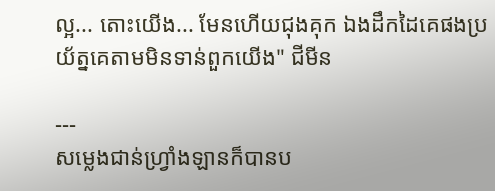ល្អ... តោះយើង... មែនហើយជុងគុក ឯងដឹកដៃគេផងប្រយ័ត្នគេតាមមិនទាន់ពួកយើង" ជីមីន

---
សម្លេងជាន់ហ្វ្រាំងឡានក៏បានប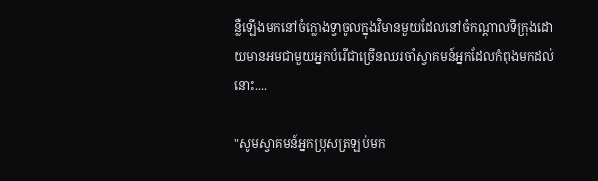ន្លឺឡើងមកនៅចំក្លោងទ្វាចូលក្នុងវិមានមួយដែលនៅចំកណ្ដាលទីក្រុងដោយមានអមជាមួយអ្នកបំរើជាច្រើនឈរចាំស្វាគមន៍អ្នកដែលកំពុងមកដល់នោះ....

"សូមស្វាគមន៍អ្នកប្រុសត្រឡប់មក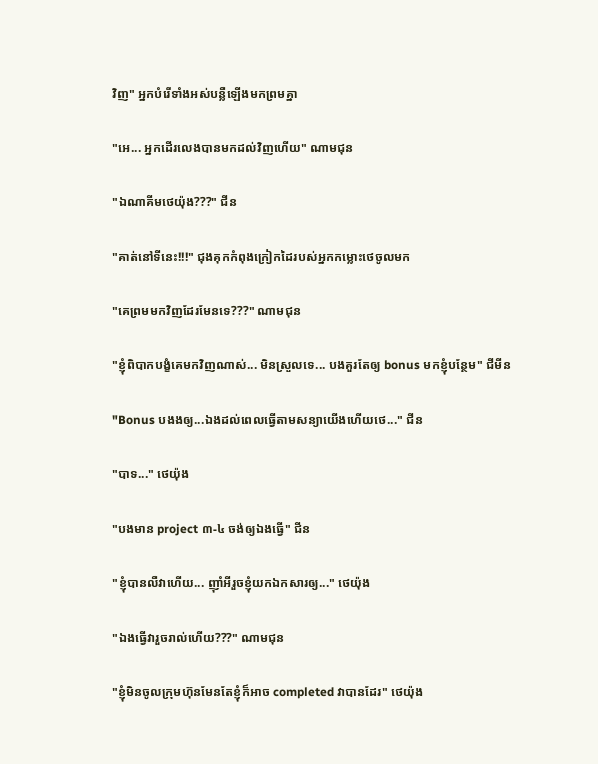វិញ" អ្នកបំរើទាំងអស់បន្លឺឡើងមកព្រមគ្នា

"អេ... អ្នកដើរលេងបានមកដល់វិញហើយ" ណាមជុន

"ឯណាគីមថេយ៉ុង???" ជីន

"គាត់នៅទីនេះ!!!" ជុងគុកកំពុងក្រៀកដៃរបស់អ្នកកម្លោះថេចូលមក

"គេព្រមមកវិញដែរមែនទេ???" ណាមជុន

"ខ្ញុំពិបាកបង្ខំគេមកវិញណាស់... មិនស្រួលទេ... បងគួរតែឲ្យ bonus មកខ្ញុំបន្ថែម" ជីមីន

"Bonus បងងឲ្យ...ឯងដល់ពេលធ្វើតាមសន្យាយើងហើយថេ..." ជីន

"បាទ..." ថេយ៉ុង

"បងមាន project ៣-៤ ចង់ឲ្យឯងធ្វើ" ជីន

"ខ្ញុំបានលឺវាហើយ... ញុាំអីរួចខ្ញុំយកឯកសារឲ្យ..." ថេយ៉ុង

"ឯងធ្វើវារួចរាល់ហើយ???" ណាមជុន

"ខ្ញុំមិនចូលក្រុមហ៊ុនមែនតែខ្ញុំក៏អាច completed វាបានដែរ" ថេយ៉ុង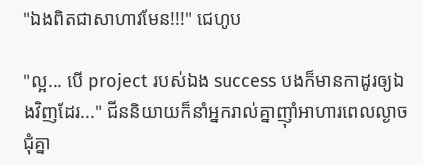"ឯងពិតជាសាហាវមែន!!!" ជេហូប

"ល្អ... បើ project របស់ឯង success បងក៏មានកាដូរឲ្យឯងវិញដែរ..." ជីននិយាយក៏នាំអ្នករាល់គ្នាញុាំអាហារពេលល្ងាចជុំគ្នា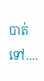បាត់ទៅ....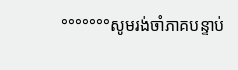°°°°°°°សូមរង់ចាំភាគបន្ទាប់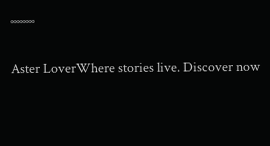°°°°°°°°

Aster LoverWhere stories live. Discover now